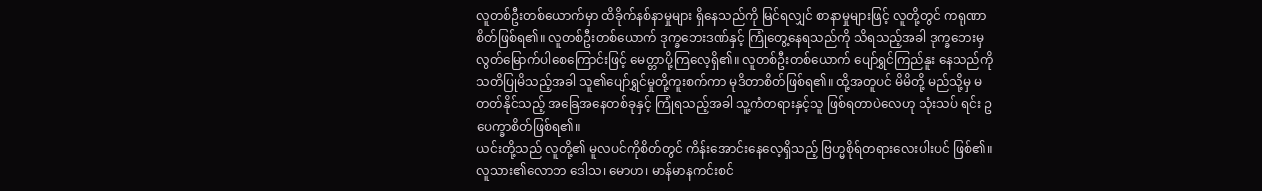လူတစ်ဦးတစ်ယောက်မှာ ထိခိုက်နစ်နာမှုများ ရှိနေသည်ကို မြင်ရလျှင် စာနာမှုများဖြင့် လူတို့တွင် ကရုဏာစိတ်ဖြစ်ရ၏။ လူတစ်ဦးတစ်ယောက် ဒုက္ခဘေးဒဏ်နှင့် ကြုံတွေ့နေရသည်ကို သိရသည့်အခါ ဒုက္ခဘေးမှ လွတ်မြောက်ပါစေကြောင်းဖြင့် မေတ္တာပို့ကြလေ့ရှိ၏။ လူတစ်ဦးတစ်ယောက် ပျော်ရွှင်ကြည်နူး နေသည်ကို သတိပြုမိသည့်အခါ သူ၏ပျော်ရွှင်မှုတို့ကူးစက်ကာ မုဒိတာစိတ်ဖြစ်ရ၏။ ထို့အတူပင် မိမိတို့ မည်သို့မှ မတတ်နိုင်သည့် အခြေအနေတစ်ခုနှင့် ကြုံရသည့်အခါ သူ့ကံတရားနှင့်သူ ဖြစ်ရတာပဲလေဟု သုံးသပ် ရင်း ဥပေက္ခာစိတ်ဖြစ်ရ၏။
ယင်းတို့သည် လူတို့၏ မူလပင်ကိုစိတ်တွင် ကိန်းအောင်းနေလေ့ရှိသည့် ဗြဟ္မစိုရ်တရားလေးပါးပင် ဖြစ်၏။ လူသား၏လောဘ ဒေါသ၊ မောဟ၊ မာန်မာနကင်းစင်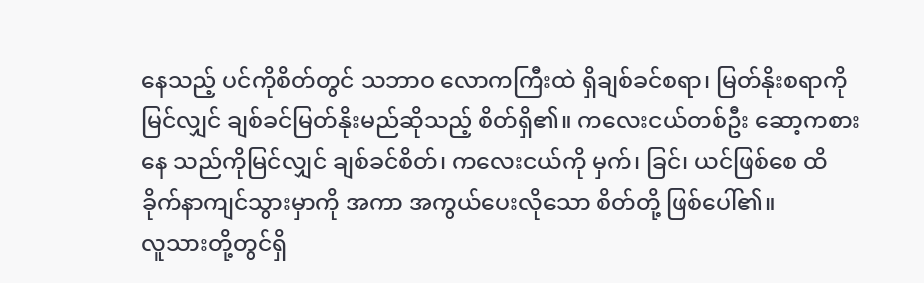နေသည့် ပင်ကိုစိတ်တွင် သဘာဝ လောကကြီးထဲ ရှိချစ်ခင်စရာ၊ မြတ်နိုးစရာကိုမြင်လျှင် ချစ်ခင်မြတ်နိုးမည်ဆိုသည့် စိတ်ရှိ၏။ ကလေးငယ်တစ်ဦး ဆော့ကစား နေ သည်ကိုမြင်လျှင် ချစ်ခင်စိတ်၊ ကလေးငယ်ကို မှက်၊ ခြင်၊ ယင်ဖြစ်စေ ထိခိုက်နာကျင်သွားမှာကို အကာ အကွယ်ပေးလိုသော စိတ်တို့ ဖြစ်ပေါ်၏။
လူသားတို့တွင်ရှိ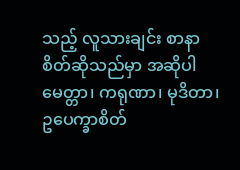သည့် လူသားချင်း စာနာစိတ်ဆိုသည်မှာ အဆိုပါ မေတ္တာ၊ ကရုဏာ၊ မုဒိတာ၊ ဥပေက္ခာစိတ်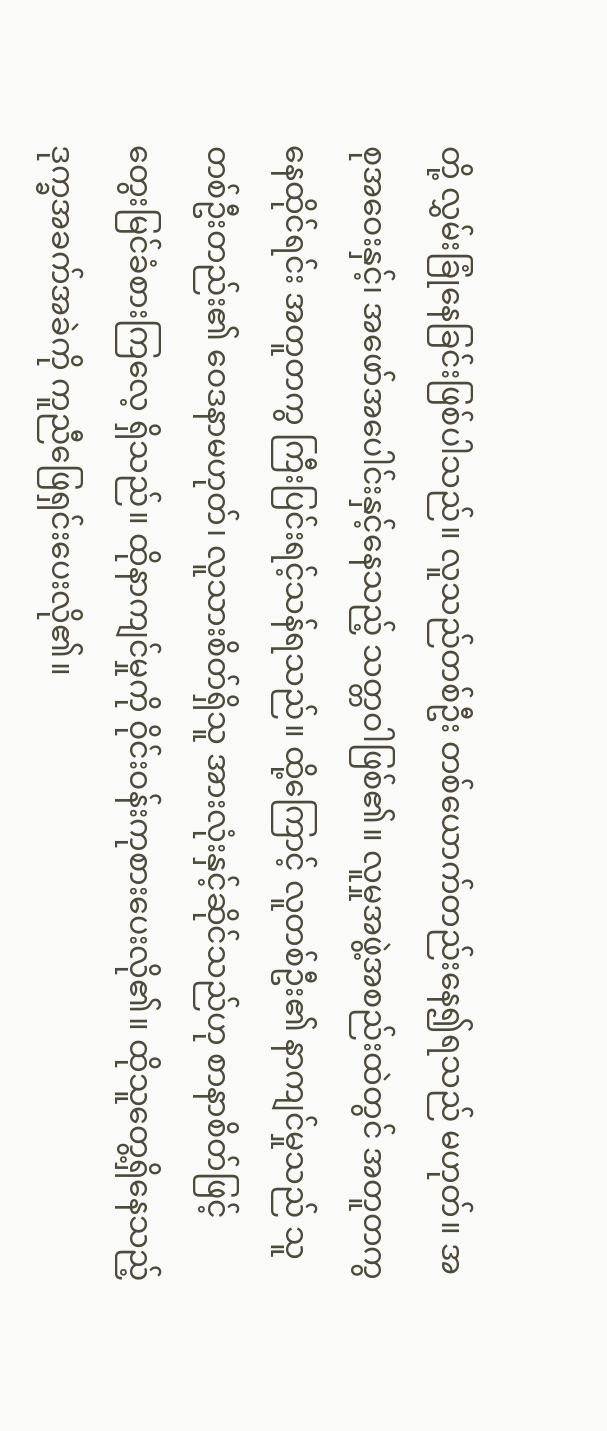တို့ လွှမ်းခြုံနေခြင်းဖြစ်ပါသည်။ လူသည်တစ်ဦး တစ်ယောက်တည်းနေ၍ရသည် မဟုတ်။ အစုအဝေးနှင့်၊ အဖော်အပေါင်းနှင့်နေသည့် သတ္တဝါဖြစ်၏။ လူမှုအဖွဲ့အစည်းထဲတွင် အတူတကွနေထိုင်ရင်း အတူတကွ ကြီးပြင်းရင့်သန်ရသည်။ ထို့ကြောင့် လူတစ်ဦး၏ နာကျင်မှုသည် သူတစ်ဦးတည်း၏ ဝေဒနာမဟုတ်၊ လူသားစိတ်ရှိသူ အားလုံးနှင့်ဆိုင်သည်ဟု စာနာစိတ်ဖြင့် တွေးမြင်ခံစားကြလေ့ ရှိသည်။ ထိုနာကျင်မှုကို ဝိုင်းဝန်းကုစားပေးလို၏။ ထိုသူတွေ့ရှိနေသည့် ဒုက္ခအခက်အခဲကို ကူညီဖြေရှင်းပေးလို၏။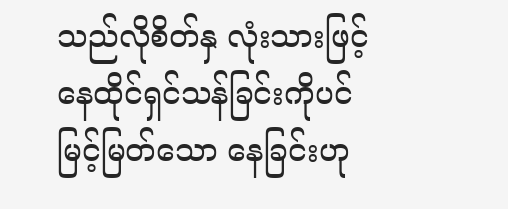သည်လိုစိတ်နှ လုံးသားဖြင့် နေထိုင်ရှင်သန်ခြင်းကိုပင် မြင့်မြတ်သော နေခြင်းဟု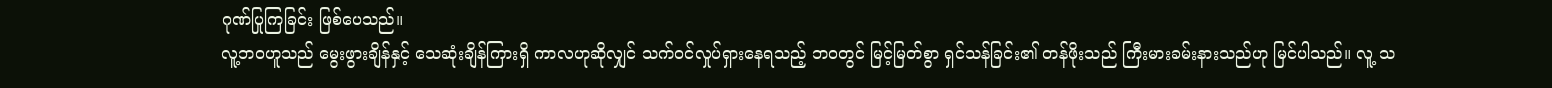ဂုဏ်ပြုကြခြင်း ဖြစ်ပေသည်။
လူ့ဘဝဟူသည် မွေးဖွားချိန်နှင့် သေဆုံးချိန်ကြားရှိ ကာလဟုဆိုလျှင် သက်ဝင်လှုပ်ရှားနေရသည့် ဘဝတွင် မြင့်မြတ်စွာ ရှင်သန်ခြင်း၏ တန်ဖိုးသည် ကြီးမားခမ်းနားသည်ဟု မြင်ပါသည်။ လူ့ သ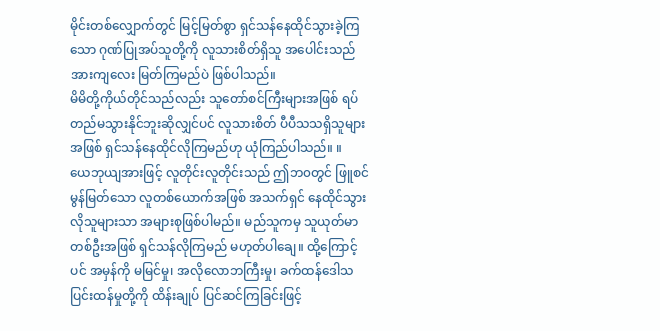မိုင်းတစ်လျှောက်တွင် မြင့်မြတ်စွာ ရှင်သန်နေထိုင်သွားခဲ့ကြသော ဂုဏ်ပြုအပ်သူတို့ကို လူသားစိတ်ရှိသူ အပေါင်းသည် အားကျလေး မြတ်ကြမည်ပဲ ဖြစ်ပါသည်။
မိမိတို့ကိုယ်တိုင်သည်လည်း သူတော်စင်ကြီးများအဖြစ် ရပ်တည်မသွားနိုင်ဘူးဆိုလျှင်ပင် လူသားစိတ် ပီပီသသရှိသူများအဖြစ် ရှင်သန်နေထိုင်လိုကြမည်ဟု ယုံကြည်ပါသည်။ ။
ယေဘုယျအားဖြင့် လူတိုင်းလူတိုင်းသည် ဤဘ၀တွင် ဖြူစင်မွန်မြတ်သော လူတစ်ယောက်အဖြစ် အသက်ရှင် နေထိုင်သွားလိုသူများသာ အများစုဖြစ်ပါမည်။ မည်သူကမှ သူယုတ်မာတစ်ဦးအဖြစ် ရှင်သန်လိုကြမည် မဟုတ်ပါချေ။ ထို့ကြောင့်ပင် အမှန်ကို မမြင်မှု၊ အလိုလောဘကြီးမှု၊ ခက်ထန်ဒေါသ ပြင်းထန်မှုတို့ကို ထိန်းချုပ် ပြင်ဆင်ကြခြင်းဖြင့်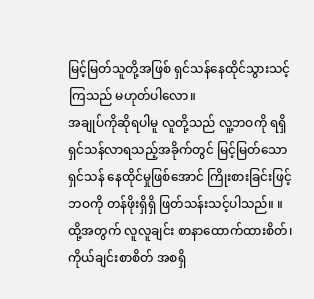မြင့်မြတ်သူတို့အဖြစ် ရှင်သန်နေထိုင်သွားသင့်ကြသည် မဟုတ်ပါလော။
အချုပ်ကိုဆိုရပါမူ လူတို့သည် လူ့ဘဝကို ရရှိရှင်သန်လာရသည့်အခိုက်တွင် မြင့်မြတ်သော ရှင်သန် နေထိုင်မှုဖြစ်အောင် ကြိုးစားခြင်းဖြင့် ဘဝကို တန်ဖိုးရှိရှိ ဖြတ်သန်းသင့်ပါသည်။ ။
ထို့အတွက် လူလူချင်း စာနာထောက်ထားစိတ်၊ ကိုယ်ချင်းစာစိတ် အစရှိ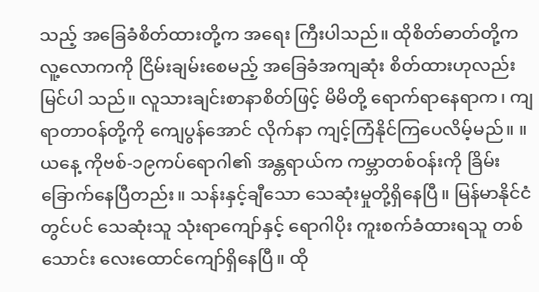သည့် အခြေခံစိတ်ထားတို့က အရေး ကြီးပါသည်။ ထိုစိတ်ဓာတ်တို့က လူ့လောကကို ငြိမ်းချမ်းစေမည့် အခြေခံအကျဆုံး စိတ်ထားဟုလည်း မြင်ပါ သည်။ လူသားချင်းစာနာစိတ်ဖြင့် မိမိတို့ ရောက်ရာနေရာက၊ ကျရာတာဝန်တို့ကို ကျေပွန်အောင် လိုက်နာ ကျင့်ကြံနိုင်ကြပေလိမ့်မည်။ ။
ယနေ့ ကိုဗစ်-၁၉ကပ်ရောဂါ၏ အန္တရာယ်က ကမ္ဘာတစ်ဝန်းကို ခြိမ်းခြောက်နေပြီတည်း။ သန်းနှင့်ချီသော သေဆုံးမှုတို့ရှိနေပြီ။ မြန်မာနိုင်ငံတွင်ပင် သေဆုံးသူ သုံးရာကျော်နှင့် ရောဂါပိုး ကူးစက်ခံထားရသူ တစ်သောင်း လေးထောင်ကျော်ရှိနေပြီ။ ထို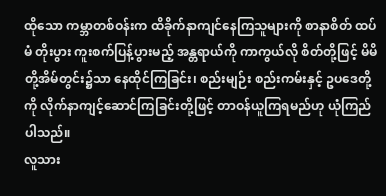ထိုသော ကမ္ဘာတစ်ဝန်းက ထိခိုက်နာကျင်နေကြသူများကို စာနာစိတ် ထပ်မံ တိုးပွား ကူးစက်ပြန့်ပွားမည့် အန္တရာယ်ကို ကာကွယ်လို စိတ်တို့ဖြင့် မိမိတို့အိမ်တွင်း၌သာ နေထိုင်ကြခြင်း၊ စည်းမျဉ်း စည်းကမ်းနှင့် ဥပဒေတို့ကို လိုက်နာကျင့်ဆောင်ကြခြင်းတို့ဖြင့် တာဝန်ယူကြရမည်ဟု ယုံကြည် ပါသည်။
လူသား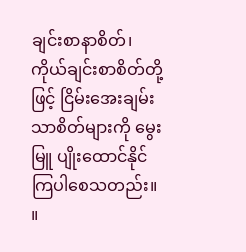ချင်းစာနာစိတ်၊ ကိုယ်ချင်းစာစိတ်တို့ဖြင့် ငြိမ်းအေးချမ်းသာစိတ်များကို မွေးမြူ ပျိုးထောင်နိုင် ကြပါစေသတည်း။ ။